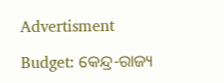Advertisment

Budget: କେନ୍ଦ୍ର-ରାଜ୍ୟ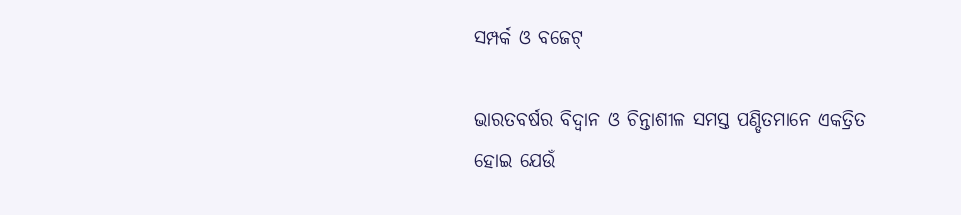ସମ୍ପର୍କ ଓ ବଜେଟ୍‌

ଭାରତବର୍ଷର ବିଦ୍ୱାନ ଓ ଚିନ୍ତାଶୀଳ ସମସ୍ତ ପଣ୍ଡିତମାନେ ଏକତ୍ରିତ ହୋଇ ଯେଉଁ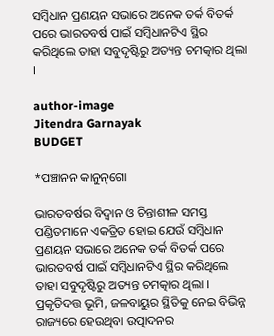ସମ୍ବିଧାନ ପ୍ରଣୟନ ସଭାରେ ଅନେକ ତର୍କ ବିତର୍କ ପରେ ଭାରତବର୍ଷ ପାଇଁ ସମ୍ବିଧାନଟିଏ ସ୍ଥିର କରିଥିଲେ ତାହା ସବୁଦୃଷ୍ଟିରୁ ଅତ୍ୟନ୍ତ ଚମତ୍କାର ଥିଲା ।

author-image
Jitendra Garnayak
BUDGET

*ପଞ୍ଚାନନ କାନୁନ୍‌ଗୋ

ଭାରତବର୍ଷର ବିଦ୍ୱାନ ଓ ଚିନ୍ତାଶୀଳ ସମସ୍ତ ପଣ୍ଡିତମାନେ ଏକତ୍ରିତ ହୋଇ ଯେଉଁ ସମ୍ବିଧାନ ପ୍ରଣୟନ ସଭାରେ ଅନେକ ତର୍କ ବିତର୍କ ପରେ ଭାରତବର୍ଷ ପାଇଁ ସମ୍ବିଧାନଟିଏ ସ୍ଥିର କରିଥିଲେ ତାହା ସବୁଦୃଷ୍ଟିରୁ ଅତ୍ୟନ୍ତ ଚମତ୍କାର ଥିଲା । ପ୍ରକୃତିଦତ୍ତ ଭୂମି, ଜଳବାୟୁର ସ୍ଥିତିକୁ ନେଇ ବିଭିନ୍ନ ରାଜ୍ୟରେ ହେଉଥିବା ଉତ୍ପାଦନର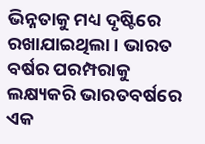ଭିନ୍ନତାକୁ ମଧ୍ୟ ଦୃଷ୍ଟିରେ ରଖାଯାଇଥିଲା । ଭାରତ ବର୍ଷର ପରମ୍ପରାକୁ ଲକ୍ଷ୍ୟକରି ଭାରତବର୍ଷରେ ଏକ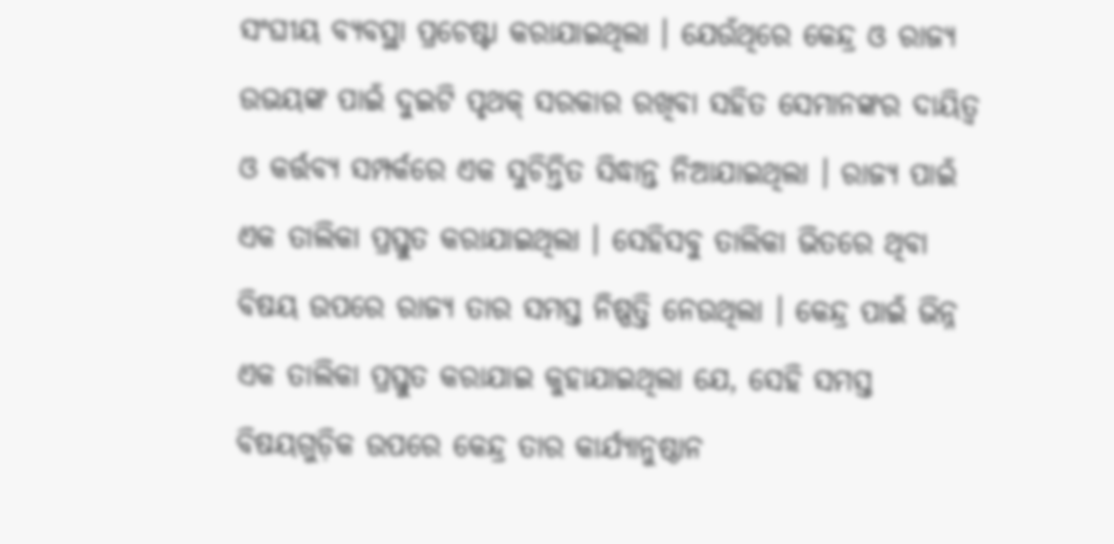ସଂଘୀୟ ବ୍ୟବସ୍ଥା ପ୍ରଚେଷ୍ଟା କରାଯାଇଥିଲା । ଯେଉଁଥିରେ କେନ୍ଦ୍ର ଓ ରାଜ୍ୟ ଉଭୟଙ୍କ ପାଇଁ ଦୁଇଟି ପୃଥକ୍‌ ସରକାର ରଖିବା ସହିତ ସେମାନଙ୍କର ଦାୟିତ୍ୱ ଓ କର୍ତ୍ତବ୍ୟ ସମ୍ପର୍କରେ ଏକ ସୁଚିନ୍ତିତ ସିଦ୍ଧାନ୍ତ ନିଆଯାଇଥିଲା । ରାଜ୍ୟ ପାଇଁ ଏକ ତାଲିକା ପ୍ରସ୍ତୁତ କରାଯାଇଥିଲା । ସେହିସବୁ ତାଲିକା ଭିତରେ ଥିବା ବିଷୟ ଉପରେ ରାଜ୍ୟ ତାର ସମସ୍ତ ନିଷ୍ପତ୍ତି ନେଉଥିଲା । କେନ୍ଦ୍ର ପାଇଁ ଭିନ୍ନ ଏକ ତାଲିକା ପ୍ରସ୍ତୁତ କରାଯାଇ କୁହାଯାଇଥିଲା ଯେ, ସେହି ସମସ୍ତ ବିଷୟଗୁଡ଼ିକ ଉପରେ କେନ୍ଦ୍ର ତାର କାର୍ଯ୍ୟାନୁଷ୍ଠାନ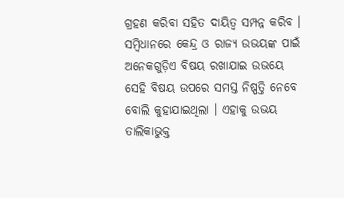ଗ୍ରହଣ କରିବା ସହିତ ଦାୟିତ୍ୱ ସମ୍ପନ୍ନ କରିବ । ସମ୍ବିଧାନରେ କେନ୍ଦ୍ର ଓ ରାଜ୍ୟ ଉଭୟଙ୍କ ପାଇଁ ଅନେକଗୁଡ଼ିଏ ବିଷୟ ରଖାଯାଇ ଉଭୟେ ସେହି ବିଷୟ ଉପରେ ସମସ୍ତ ନିଷ୍ପତ୍ତି ନେବେ ବୋଲି କୁହାଯାଇଥିଲା । ଏହାକୁ ଉଭୟ ତାଲିକାଭୁକ୍ତ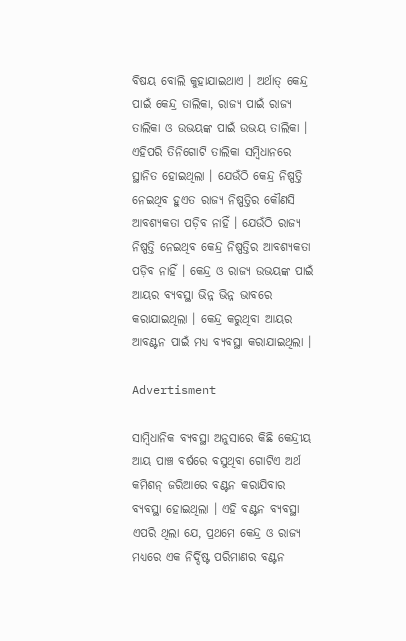ବିଷୟ ବୋଲି କୁହାଯାଇଥାଏ । ଅର୍ଥାତ୍‌ କେନ୍ଦ୍ର ପାଇଁ କେନ୍ଦ୍ର ତାଲିକା, ରାଜ୍ୟ ପାଇଁ ରାଜ୍ୟ ତାଲିକା ଓ ଉଭୟଙ୍କ ପାଇଁ ଉଭୟ ତାଲିକା । ଏହିପରି ତିନିଗୋଟି ତାଲିକା ସମ୍ବିଧାନରେ ସ୍ଥାନିତ ହୋଇଥିଲା । ଯେଉଁଠି କେନ୍ଦ୍ର ନିଷ୍ପତ୍ତି ନେଇଥିବ ହୁଏତ ରାଜ୍ୟ ନିଷ୍ପତ୍ତିର କୌଣସି ଆବଶ୍ୟକତା ପଡ଼ିବ ନାହିଁ । ଯେଉଁଠି ରାଜ୍ୟ ନିଷ୍ପତ୍ତି ନେଇଥିବ କେନ୍ଦ୍ର ନିଷ୍ପତ୍ତିର ଆବଶ୍ୟକତା ପଡ଼ିବ ନାହିଁ । କେନ୍ଦ୍ର ଓ ରାଜ୍ୟ ଉଭୟଙ୍କ ପାଇଁ ଆୟର ବ୍ୟବସ୍ଥା ଭିନ୍ନ ଭିନ୍ନ ଭାବରେ କରାଯାଇଥିଲା । କେନ୍ଦ୍ର କରୁଥିବା ଆୟର ଆବଣ୍ଟନ ପାଇଁ ମଧ୍ୟ ବ୍ୟବସ୍ଥା କରାଯାଇଥିଲା ।

Advertisment

ସାମ୍ବିଧାନିକ ବ୍ୟବସ୍ଥା ଅନୁସାରେ କିଛି କେନ୍ଦ୍ରୀୟ ଆୟ ପାଞ୍ଚ ବର୍ଷରେ ବସୁଥିବା ଗୋଟିଏ ଅର୍ଥ କମିଶନ୍‌ ଜରିଆରେ ବଣ୍ଟନ କରାଯିବାର ବ୍ୟବସ୍ଥା ହୋଇଥିଲା । ଏହି ବଣ୍ଟନ ବ୍ୟବସ୍ଥା ଏପରି ଥିଲା ଯେ, ପ୍ରଥମେ କେନ୍ଦ୍ର ଓ ରାଜ୍ୟ ମଧ୍ୟରେ ଏକ ନିର୍ଦ୍ଦିଷ୍ଟ ପରିମାଣର ବଣ୍ଟନ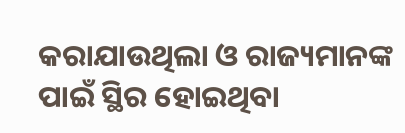କରାଯାଉଥିଲା ଓ ରାଜ୍ୟମାନଙ୍କ ପାଇଁ ସ୍ଥିର ହୋଇଥିବା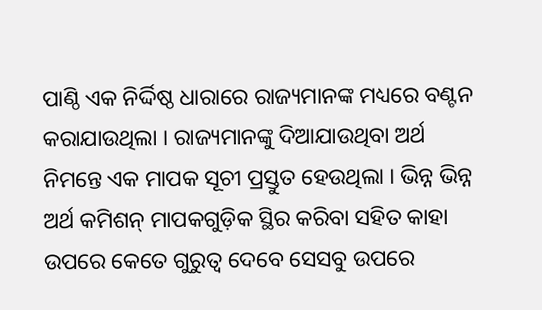ପାଣ୍ଠି ଏକ ନିର୍ଦ୍ଦିଷ୍ଠ ଧାରାରେ ରାଜ୍ୟମାନଙ୍କ ମଧ୍ୟରେ ବଣ୍ଟନ କରାଯାଉଥିଲା । ରାଜ୍ୟମାନଙ୍କୁ ଦିଆଯାଉଥିବା ଅର୍ଥ ନିମନ୍ତେ ଏକ ମାପକ ସୂଚୀ ପ୍ରସ୍ତୁତ ହେଉଥିଲା । ଭିନ୍ନ ଭିନ୍ନ ଅର୍ଥ କମିଶନ୍‌ ମାପକଗୁଡ଼ିକ ସ୍ଥିର କରିବା ସହିତ କାହା ଉପରେ କେତେ ଗୁରୁତ୍ୱ ଦେବେ ସେସବୁ ଉପରେ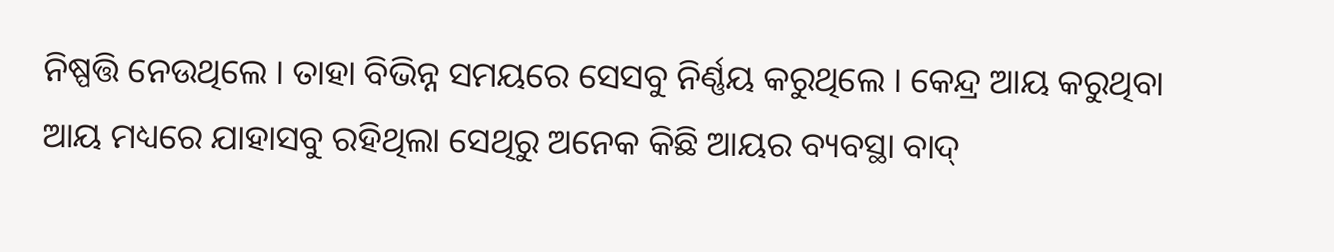ନିଷ୍ପତ୍ତି ନେଉଥିଲେ । ତାହା ବିଭିନ୍ନ ସମୟରେ ସେସବୁ ନିର୍ଣ୍ଣୟ କରୁଥିଲେ । କେନ୍ଦ୍ର ଆୟ କରୁଥିବା ଆୟ ମଧ୍ୟରେ ଯାହାସବୁ ରହିଥିଲା ସେଥିରୁ ଅନେକ କିଛି ଆୟର ବ୍ୟବସ୍ଥା ବାଦ୍‌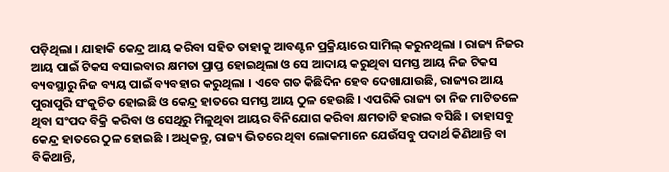ପଡ଼ିଥିଲା । ଯାହାକି କେନ୍ଦ୍ର ଆୟ କରିବା ସହିତ ତାହାକୁ ଆବଣ୍ଟନ ପ୍ରକ୍ରିୟାରେ ସାମିଲ୍‌ କରୁନଥିଲା । ରାଜ୍ୟ ନିଜର ଆୟ ପାଇଁ ଟିକସ ବସାଇବାର କ୍ଷମତା ପ୍ରାପ୍ତ ହୋଇଥିଲା ଓ ସେ ଆଦାୟ କରୁଥିବା ସମସ୍ତ ଆୟ ନିଜ ଟିକସ ବ୍ୟବସ୍ଥାରୁ ନିଜ ବ୍ୟୟ ପାଇଁ ବ୍ୟବହାର କରୁଥିଲା । ଏବେ ଗତ କିଛିଦିନ ହେବ ଦେଖାଯାଉଛି, ରାଜ୍ୟର ଆୟ ପୁରାପୁରି ସଂକୁଚିତ ହୋଇଛି ଓ କେନ୍ଦ୍ର ହାତରେ ସମସ୍ତ ଆୟ ଠୁଳ ହେଉଛି । ଏପରିକି ରାଜ୍ୟ ତା ନିଜ ମାଟିତଳେ ଥିବା ସଂପଦ ବିକ୍ରି କରିବା ଓ ସେଥିରୁ ମିଳୁଥିବା ଆୟର ବିନିଯୋଗ କରିବା କ୍ଷମତାଟି ହରାଇ ବସିଛି । ତାହାସବୁ କେନ୍ଦ୍ର ହାତରେ ଠୁଳ ହୋଇଛି । ଅଧିକନ୍ତୁ, ରାଜ୍ୟ ଭିତରେ ଥିବା ଲୋକମାନେ ଯେଉଁସବୁ ପଦାର୍ଥ କିଣିଥାନ୍ତି ବା ବିକିଥାନ୍ତି,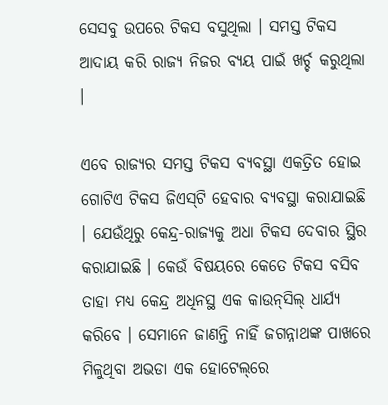ସେସବୁ ଉପରେ ଟିକସ ବସୁଥିଲା । ସମସ୍ତ ଟିକସ ଆଦାୟ କରି ରାଜ୍ୟ ନିଜର ବ୍ୟୟ ପାଇଁ ଖର୍ଚ୍ଚ କରୁଥିଲା ।

ଏବେ ରାଜ୍ୟର ସମସ୍ତ ଟିକସ ବ୍ୟବସ୍ଥା ଏକତ୍ରିତ ହୋଇ ଗୋଟିଏ ଟିକସ ଜିଏସ୍‌ଟି ହେବାର ବ୍ୟବସ୍ଥା କରାଯାଇଛି । ଯେଉଁଥିରୁ କେନ୍ଦ୍ର-ରାଜ୍ୟକୁ ଅଧା ଟିକସ ଦେବାର ସ୍ଥିର କରାଯାଇଛି । କେଉଁ ବିଷୟରେ କେତେ ଟିକସ ବସିବ ତାହା ମଧ୍ୟ କେନ୍ଦ୍ର ଅଧିନସ୍ଥ ଏକ କାଉନ୍‌ସିଲ୍‌ ଧାର୍ଯ୍ୟ କରିବେ । ସେମାନେ ଜାଣନ୍ତି ନାହିଁ ଜଗନ୍ନାଥଙ୍କ ପାଖରେ ମିଳୁଥିବା ଅଭଡା ଏକ ହୋଟେଲ୍‌ରେ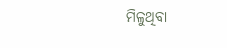ମିଳୁଥିବା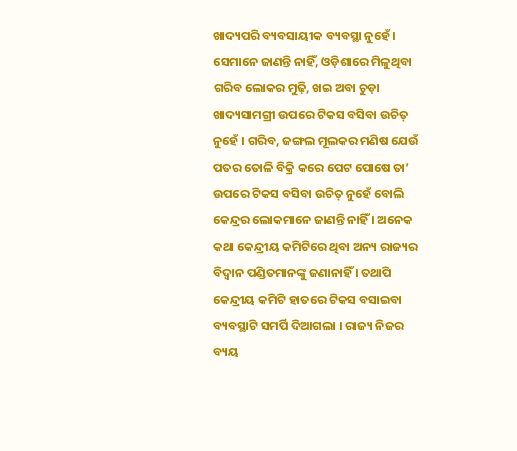ଖାଦ୍ୟପରି ବ୍ୟବସାୟୀକ ବ୍ୟବସ୍ଥା ନୁହେଁ । ସେମାନେ ଜାଣନ୍ତି ନାହିଁ, ଓଡ଼ିଶାରେ ମିଳୁଥିବା ଗରିବ ଲୋକର ମୁଢ଼ି, ଖଇ ଅବା ଚୁଡ଼ା ଖାଦ୍ୟସାମଗ୍ରୀ ଉପରେ ଟିକସ ବସିବା ଉଚିତ୍‌ ନୁହେଁ । ଗରିବ, ଜଙ୍ଗଲ ମୂଲକର ମଣିଷ ଯେଉଁ ପତର ତୋଳି ବିକ୍ରି କରେ ପେଟ ପୋଷେ ତା’ ଉପରେ ଟିକସ ବସିବା ଉଚିତ୍‌ ନୁହେଁ ବୋଲି କେନ୍ଦ୍ରର ଲୋକମାନେ ଜାଣନ୍ତି ନାହିଁ । ଅନେକ କଥା କେନ୍ଦ୍ରୀୟ କମିଟିରେ ଥିବା ଅନ୍ୟ ରାଜ୍ୟର ବିଦ୍ୱାନ ପଣ୍ଡିତମାନଙ୍କୁ ଜଣାନାହିଁ । ତଥାପି କେନ୍ଦ୍ରୀୟ କମିଟି ହାତରେ ଟିକସ ବସାଇବା ବ୍ୟବସ୍ଥାଟି ସମର୍ପି ଦିଆଗଲା । ରାଜ୍ୟ ନିଜର ବ୍ୟୟ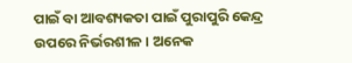ପାଇଁ ବା ଆବଶ୍ୟକତା ପାଇଁ ପୁରାପୁରି କେନ୍ଦ୍ର ଉପରେ ନିର୍ଭରଶୀଳ । ଅନେକ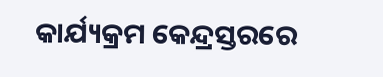କାର୍ଯ୍ୟକ୍ରମ କେନ୍ଦ୍ରସ୍ତରରେ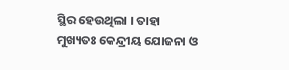ସ୍ଥିର ହେଉଥିଲା । ତାହା ମୁଖ୍ୟତଃ କେନ୍ଦ୍ରୀୟ ଯୋଜନା ଓ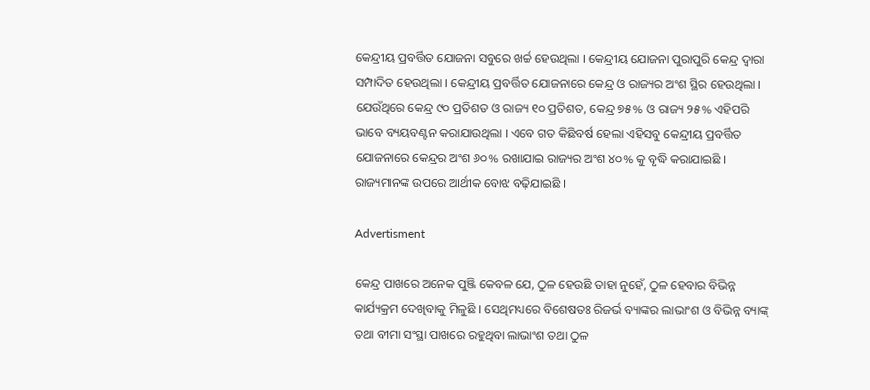କେନ୍ଦ୍ରୀୟ ପ୍ରବର୍ତ୍ତିତ ଯୋଜନା ସବୁରେ ଖର୍ଚ୍ଚ ହେଉଥିଲା । କେନ୍ଦ୍ରୀୟ ଯୋଜନା ପୁରାପୁରି କେନ୍ଦ୍ର ଦ୍ୱାରା ସମ୍ପାଦିତ ହେଉଥିଲା । କେନ୍ଦ୍ରୀୟ ପ୍ରବର୍ତ୍ତିତ ଯୋଜନାରେ କେନ୍ଦ୍ର ଓ ରାଜ୍ୟର ଅଂଶ ସ୍ଥିର ହେଉଥିଲା । ଯେଉଁଥିରେ କେନ୍ଦ୍ର ୯୦ ପ୍ରତିଶତ ଓ ରାଜ୍ୟ ୧୦ ପ୍ରତିଶତ, କେନ୍ଦ୍ର ୭୫% ଓ ରାଜ୍ୟ ୨୫% ଏହିପରି ଭାବେ ବ୍ୟୟବଣ୍ଟନ କରାଯାଉଥିଲା । ଏବେ ଗତ କିଛିବର୍ଷ ହେଲା ଏହିସବୁ କେନ୍ଦ୍ରୀୟ ପ୍ରବର୍ତ୍ତିତ ଯୋଜନାରେ କେନ୍ଦ୍ରର ଅଂଶ ୬୦% ରଖାଯାଇ ରାଜ୍ୟର ଅଂଶ ୪୦% କୁ ବୃଦ୍ଧି କରାଯାଇଛି । ରାଜ୍ୟମାନଙ୍କ ଉପରେ ଆର୍ଥୀକ ବୋଝ ବଢ଼ିଯାଇଛି ।

Advertisment

କେନ୍ଦ୍ର ପାଖରେ ଅନେକ ପୁଞ୍ଜି କେବଳ ଯେ, ଠୁଳ ହେଉଛି ତାହା ନୁହେଁ, ଠୁଳ ହେବାର ବିଭିନ୍ନ କାର୍ଯ୍ୟକ୍ରମ ଦେଖିବାକୁ ମିଳୁଛି । ସେଥିମଧ୍ୟରେ ବିଶେଷତଃ ରିଜର୍ଭ ବ୍ୟାଙ୍କର ଲାଭାଂଶ ଓ ବିଭିନ୍ନ ବ୍ୟାଙ୍କ୍‌ ତଥା ବୀମା ସଂସ୍ଥା ପାଖରେ ରହୁଥିବା ଲାଭାଂଶ ତଥା ଠୁଳ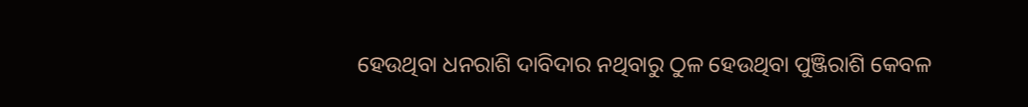ହେଉଥିବା ଧନରାଶି ଦାବିଦାର ନଥିବାରୁ ଠୁଳ ହେଉଥିବା ପୁଞ୍ଜିରାଶି କେବଳ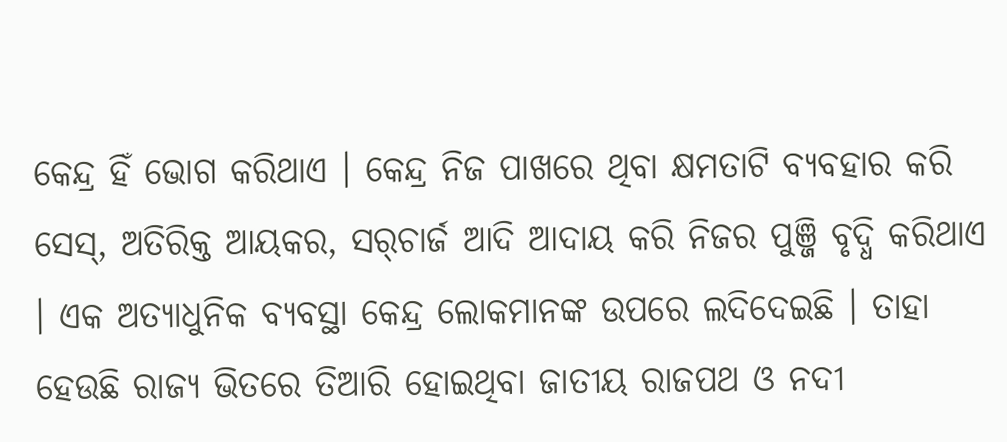କେନ୍ଦ୍ର ହିଁ ଭୋଗ କରିଥାଏ । କେନ୍ଦ୍ର ନିଜ ପାଖରେ ଥିବା କ୍ଷମତାଟି ବ୍ୟବହାର କରି ସେସ୍‌, ଅତିରିକ୍ତ ଆୟକର, ସର୍‌ଚାର୍ଜ ଆଦି ଆଦାୟ କରି ନିଜର ପୁଞ୍ଜି ବୃଦ୍ଧି କରିଥାଏ । ଏକ ଅତ୍ୟାଧୁନିକ ବ୍ୟବସ୍ଥା କେନ୍ଦ୍ର ଲୋକମାନଙ୍କ ଉପରେ ଲଦିଦେଇଛି । ତାହା ହେଉଛି ରାଜ୍ୟ ଭିତରେ ତିଆରି ହୋଇଥିବା ଜାତୀୟ ରାଜପଥ ଓ ନଦୀ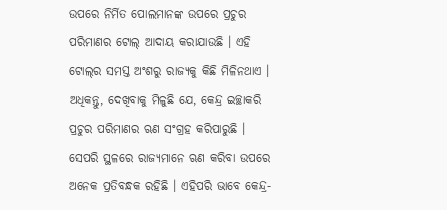ଉପରେ ନିର୍ମିତ ପୋଲମାନଙ୍କ ଉପରେ ପ୍ରଚୁର ପରିମାଣର ଟୋଲ୍‌ ଆଦାୟ କରାଯାଉଛି । ଏହି ଟୋଲ୍‌ର ସମସ୍ତ ଅଂଶରୁ ରାଜ୍ୟକୁ କିଛି ମିଳିନଥାଏ । ଅଧିକନ୍ତୁ, ଦେଖିବାକୁ ମିଳୁଛି ଯେ, କେନ୍ଦ୍ର ଇଚ୍ଛାକରି ପ୍ରଚୁର ପରିମାଣର ଋଣ ସଂଗ୍ରହ କରିପାରୁଛି । ସେପରି ସ୍ଥଳରେ ରାଜ୍ୟମାନେ ଋଣ କରିବା ଉପରେ ଅନେକ ପ୍ରତିବନ୍ଧକ ରହିଛି । ଏହିପରି ଭାବେ କେନ୍ଦ୍ର-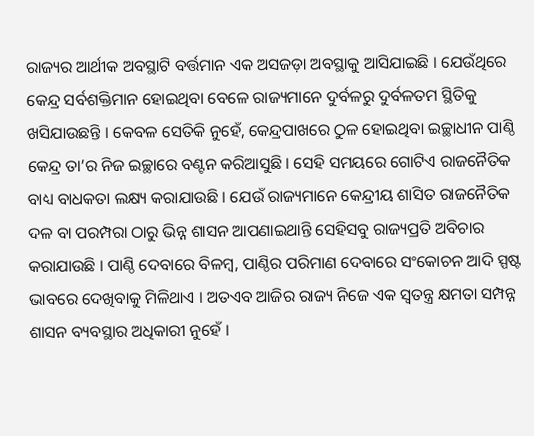ରାଜ୍ୟର ଆର୍ଥୀକ ଅବସ୍ଥାଟି ବର୍ତ୍ତମାନ ଏକ ଅସଜଡ଼ା ଅବସ୍ଥାକୁ ଆସିଯାଇଛି । ଯେଉଁଥିରେ କେନ୍ଦ୍ର ସର୍ବଶକ୍ତିମାନ ହୋଇଥିବା ବେଳେ ରାଜ୍ୟମାନେ ଦୁର୍ବଳରୁ ଦୁର୍ବଳତମ ସ୍ଥିତିକୁ ଖସିଯାଉଛନ୍ତି । କେବଳ ସେତିକି ନୁହେଁ, କେନ୍ଦ୍ରପାଖରେ ଠୁଳ ହୋଇଥିବା ଇଚ୍ଛାଧୀନ ପାଣ୍ଠି କେନ୍ଦ୍ର ତା’ର ନିଜ ଇଚ୍ଛାରେ ବଣ୍ଟନ କରିଆସୁଛି । ସେହି ସମୟରେ ଗୋଟିଏ ରାଜନୈତିକ ବାଧ୍ୟ ବାଧକତା ଲକ୍ଷ୍ୟ କରାଯାଉଛି । ଯେଉଁ ରାଜ୍ୟମାନେ କେନ୍ଦ୍ରୀୟ ଶାସିତ ରାଜନୈତିକ ଦଳ ବା ପରମ୍ପରା ଠାରୁ ଭିନ୍ନ ଶାସନ ଆପଣାଇଥାନ୍ତି ସେହିସବୁ ରାଜ୍ୟପ୍ରତି ଅବିଚାର କରାଯାଉଛି । ପାଣ୍ଠି ଦେବାରେ ବିଳମ୍ବ, ପାଣ୍ଠିର ପରିମାଣ ଦେବାରେ ସଂକୋଚନ ଆଦି ସ୍ପଷ୍ଟ ଭାବରେ ଦେଖିବାକୁ ମିଳିଥାଏ । ଅତଏବ ଆଜିର ରାଜ୍ୟ ନିଜେ ଏକ ସ୍ୱତନ୍ତ୍ର କ୍ଷମତା ସମ୍ପନ୍ନ ଶାସନ ବ୍ୟବସ୍ଥାର ଅଧିକାରୀ ନୁହେଁ ।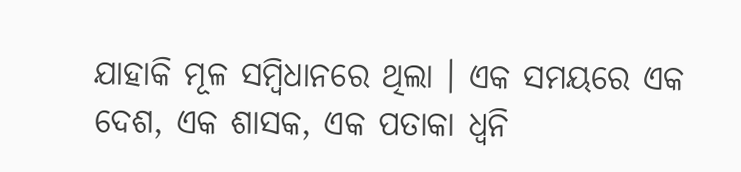ଯାହାକି ମୂଳ ସମ୍ବିଧାନରେ ଥିଲା । ଏକ ସମୟରେ ଏକ ଦେଶ, ଏକ ଶାସକ, ଏକ ପତାକା ଧ୍ୱନି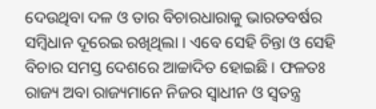ଦେଉଥିବା ଦଳ ଓ ତାର ବିଚାରଧାରାକୁ ଭାରତବର୍ଷର ସମ୍ବିଧାନ ଦୂରେଇ ରଖିଥିଲା । ଏବେ ସେହି ଚିନ୍ତା ଓ ସେହି ବିଚାର ସମସ୍ତ ଦେଶରେ ଆଚ୍ଚାଦିତ ହୋଇଛି । ଫଳତଃ ରାଜ୍ୟ ଅବା ରାଜ୍ୟମାନେ ନିଜର ସ୍ୱାଧୀନ ଓ ସ୍ୱତନ୍ତ୍ର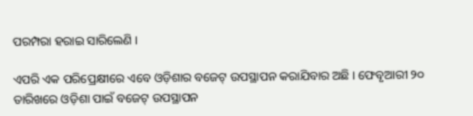ପରମ୍ପରା ହରାଇ ସାରିଲେଣି ।

ଏପରି ଏକ ପରିପ୍ରେକ୍ଷୀରେ ଏବେ ଓଡ଼ିଶାର ବଜେଟ୍‌ ଉପସ୍ଥାପନ କରାଯିବାର ଅଛି । ଫେବୃଆରୀ ୨୦ ତାରିଖରେ ଓଡ଼ିଶା ପାଇଁ ବଜେଟ୍‌ ଉପସ୍ଥାପନ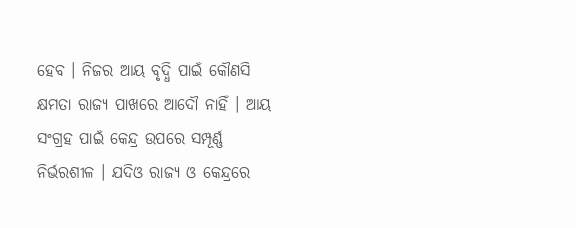ହେବ । ନିଜର ଆୟ ବୃଦ୍ଧି ପାଇଁ କୌଣସି କ୍ଷମତା ରାଜ୍ୟ ପାଖରେ ଆଦୌ ନାହିଁ । ଆୟ ସଂଗ୍ରହ ପାଇଁ କେନ୍ଦ୍ର ଉପରେ ସମ୍ପୂର୍ଣ୍ଣ ନିର୍ଭରଶୀଳ । ଯଦିଓ ରାଜ୍ୟ ଓ କେନ୍ଦ୍ରରେ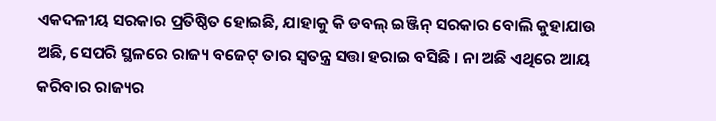ଏକଦଳୀୟ ସରକାର ପ୍ରତିଷ୍ଠିତ ହୋଇଛି, ଯାହାକୁ କି ଡବଲ୍‌ ଇଞ୍ଜିନ୍‌ ସରକାର ବୋଲି କୁହାଯାଉ ଅଛି, ସେପରି ସ୍ଥଳରେ ରାଜ୍ୟ ବଜେଟ୍‌ ତାର ସ୍ୱତନ୍ତ୍ର ସତ୍ତା ହରାଇ ବସିଛି । ନା ଅଛି ଏଥିରେ ଆୟ କରିବାର ରାଜ୍ୟର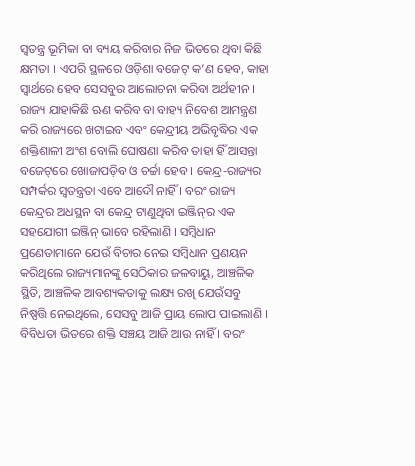ସ୍ୱତନ୍ତ୍ର ଭୂମିକା ବା ବ୍ୟୟ କରିବାର ନିଜ ଭିତରେ ଥିବା କିଛି କ୍ଷମତା । ଏପରି ସ୍ଥଳରେ ଓଡ଼ିଶା ବଜେଟ୍‌ କ’ଣ ହେବ, କାହା ସ୍ୱାର୍ଥରେ ହେବ ସେସବୁର ଆଲୋଚନା କରିବା ଅର୍ଥହୀନ । ରାଜ୍ୟ ଯାହାକିଛି ଋଣ କରିବ ବା ବାହ୍ୟ ନିବେଶ ଆମନ୍ତ୍ରଣ କରି ରାଜ୍ୟରେ ଖଟାଇବ ଏବଂ କେନ୍ଦ୍ରୀୟ ଅଭିବୃଦ୍ଧିର ଏକ ଶକ୍ତିଶାଳୀ ଅଂଶ ବୋଲି ଘୋଷଣା କରିବ ତାହା ହିଁ ଆସନ୍ତା ବଜେଟ୍‌ରେ ଖୋଜାପଡ଼ିବ ଓ ଚର୍ଚ୍ଚା ହେବ । କେନ୍ଦ୍ର-ରାଜ୍ୟର ସମ୍ପର୍କର ସ୍ୱତନ୍ତ୍ରତା ଏବେ ଆଦୌ ନାହିଁ । ବରଂ ରାଜ୍ୟ କେନ୍ଦ୍ରର ଅଧସ୍ଥନ ବା କେନ୍ଦ୍ର ଟାଣୁଥିବା ଇଞ୍ଜିନ୍‌ର ଏକ ସହଯୋଗୀ ଇଞ୍ଜିନ୍‌ ଭାବେ ରହିଲାଣି । ସମ୍ବିଧାନ ପ୍ରଣେତାମାନେ ଯେଉଁ ବିଚାର ନେଇ ସମ୍ବିଧାନ ପ୍ରଣୟନ କରିଥିଲେ ରାଜ୍ୟମାନଙ୍କୁ ସେଠିକାର ଜଳବାୟୁ, ଆଞ୍ଚଳିକ ସ୍ଥିତି, ଆଞ୍ଚଳିକ ଆବଶ୍ୟକତାକୁ ଲକ୍ଷ୍ୟ ରଖି ଯେଉଁସବୁ ନିଷ୍ପତ୍ତି ନେଇଥିଲେ, ସେସବୁ ଆଜି ପ୍ରାୟ ଲୋପ ପାଇଲାଣି । ବିବିଧତା ଭିତରେ ଶକ୍ତି ସଞ୍ଚୟ ଆଜି ଆଉ ନାହିଁ । ବରଂ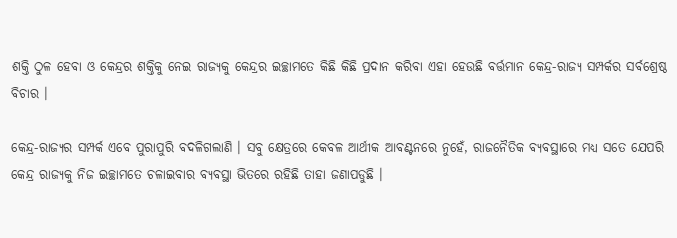ଶକ୍ତି ଠୁଳ ହେବା ଓ କେନ୍ଦ୍ରର ଶକ୍ତିକୁ ନେଇ ରାଜ୍ୟକୁ କେନ୍ଦ୍ରର ଇଚ୍ଛାମତେ କିଛି କିଛି ପ୍ରଦାନ କରିବା ଏହା ହେଉଛି ବର୍ତ୍ତମାନ କେନ୍ଦ୍ର-ରାଜ୍ୟ ସମ୍ପର୍କର ସର୍ବଶ୍ରେଷ୍ଠ ବିଚାର ।

କେନ୍ଦ୍ର-ରାଜ୍ୟର ସମ୍ପର୍କ ଏବେ ପୁରାପୁରି ବଦଳିଗଲାଣି । ସବୁ କ୍ଷେତ୍ରରେ କେବଳ ଆର୍ଥୀକ ଆବଣ୍ଟନରେ ନୁହେଁ, ରାଜନୈତିକ ବ୍ୟବସ୍ଥାରେ ମଧ୍ୟ ସତେ ଯେପରି କେନ୍ଦ୍ର ରାଜ୍ୟକୁ ନିଜ ଇଚ୍ଛାମତେ ଚଳାଇବାର ବ୍ୟବସ୍ଥା ଭିତରେ ରହିଛି ତାହା ଜଣାପଡୁଛି ।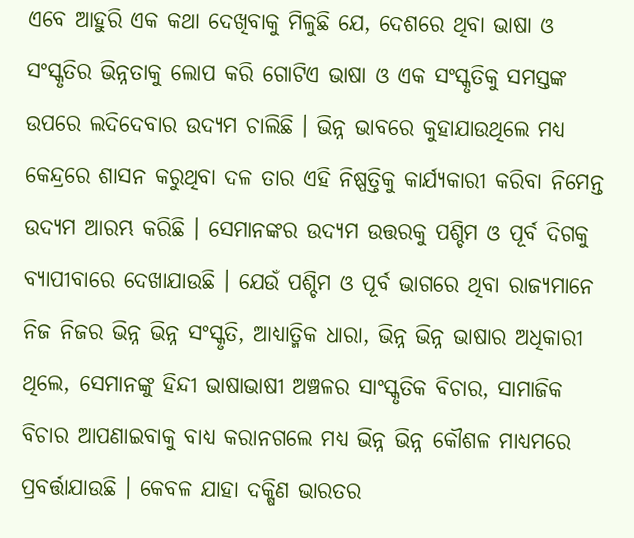ଏବେ ଆହୁରି ଏକ କଥା ଦେଖିବାକୁ ମିଳୁଛି ଯେ, ଦେଶରେ ଥିବା ଭାଷା ଓ ସଂସ୍କୃତିର ଭିନ୍ନତାକୁ ଲୋପ କରି ଗୋଟିଏ ଭାଷା ଓ ଏକ ସଂସ୍କୃତିକୁ ସମସ୍ତଙ୍କ ଉପରେ ଲଦିଦେବାର ଉଦ୍ୟମ ଚାଲିଛି । ଭିନ୍ନ ଭାବରେ କୁହାଯାଉଥିଲେ ମଧ୍ୟ କେନ୍ଦ୍ରରେ ଶାସନ କରୁଥିବା ଦଳ ତାର ଏହି ନିଷ୍ପତ୍ତିକୁ କାର୍ଯ୍ୟକାରୀ କରିବା ନିମେନ୍ତ ଉଦ୍ୟମ ଆରମ୍ଭ କରିଛି । ସେମାନଙ୍କର ଉଦ୍ୟମ ଉତ୍ତରକୁ ପଶ୍ଚିମ ଓ ପୂର୍ବ ଦିଗକୁ ବ୍ୟାପୀବାରେ ଦେଖାଯାଉଛି । ଯେଉଁ ପଶ୍ଚିମ ଓ ପୂର୍ବ ଭାଗରେ ଥିବା ରାଜ୍ୟମାନେ ନିଜ ନିଜର ଭିନ୍ନ ଭିନ୍ନ ସଂସ୍କୃତି, ଆଧ୍ୟାତ୍ମିକ ଧାରା, ଭିନ୍ନ ଭିନ୍ନ ଭାଷାର ଅଧିକାରୀ ଥିଲେ, ସେମାନଙ୍କୁ ହିନ୍ଦୀ ଭାଷାଭାଷୀ ଅଞ୍ଚଳର ସାଂସ୍କୃତିକ ବିଚାର, ସାମାଜିକ ବିଚାର ଆପଣାଇବାକୁ ବାଧ୍ୟ କରାନଗଲେ ମଧ୍ୟ ଭିନ୍ନ ଭିନ୍ନ କୌଶଳ ମାଧ୍ୟମରେ ପ୍ରବର୍ତ୍ତାଯାଉଛି । କେବଳ ଯାହା ଦକ୍ଷିଣ ଭାରତର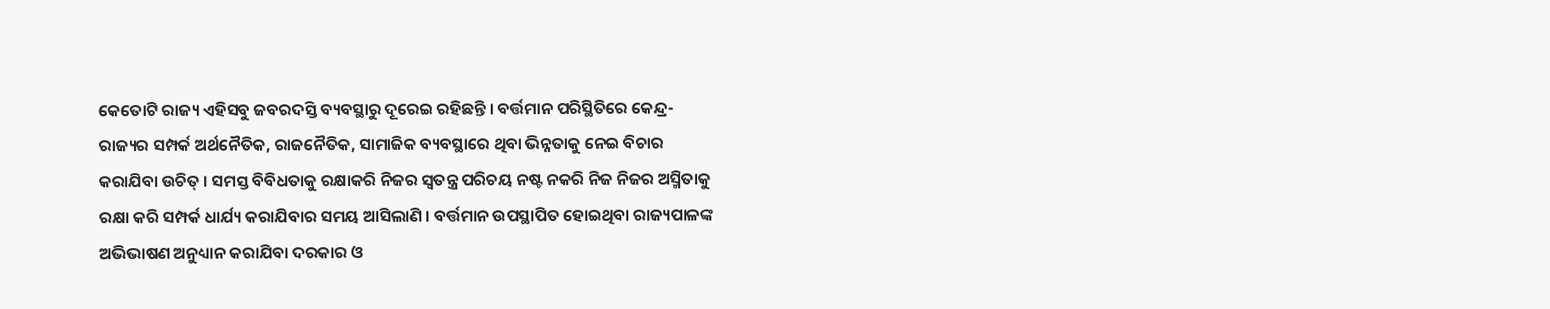କେତୋଟି ରାଜ୍ୟ ଏହିସବୁ ଜବରଦସ୍ତି ବ୍ୟବସ୍ଥାରୁ ଦୂରେଇ ରହିଛନ୍ତି । ବର୍ତ୍ତମାନ ପରିସ୍ଥିତିରେ କେନ୍ଦ୍ର-ରାଜ୍ୟର ସମ୍ପର୍କ ଅର୍ଥନୈତିକ, ରାଜନୈତିକ, ସାମାଜିକ ବ୍ୟବସ୍ଥାରେ ଥିବା ଭିନ୍ନତାକୁ ନେଇ ବିଚାର କରାଯିବା ଉଚିତ୍‌ । ସମସ୍ତ ବିବିଧତାକୁ ରକ୍ଷାକରି ନିଜର ସ୍ୱତନ୍ତ୍ର ପରିଚୟ ନଷ୍ଟ ନକରି ନିଜ ନିଜର ଅସ୍ମିତାକୁ ରକ୍ଷା କରି ସମ୍ପର୍କ ଧାର୍ଯ୍ୟ କରାଯିବାର ସମୟ ଆସିଲାଣି । ବର୍ତ୍ତମାନ ଉପସ୍ଥାପିତ ହୋଇଥିବା ରାଜ୍ୟପାଳଙ୍କ ଅଭିଭାଷଣ ଅନୁଧ୍ୟାନ କରାଯିବା ଦରକାର ଓ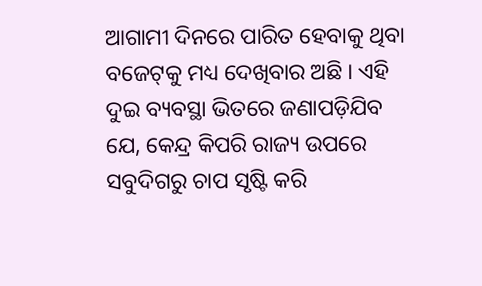ଆଗାମୀ ଦିନରେ ପାରିତ ହେବାକୁ ଥିବା ବଜେଟ୍‌କୁ ମଧ୍ୟ ଦେଖିବାର ଅଛି । ଏହି ଦୁଇ ବ୍ୟବସ୍ଥା ଭିତରେ ଜଣାପଡ଼ିଯିବ ଯେ, କେନ୍ଦ୍ର କିପରି ରାଜ୍ୟ ଉପରେ ସବୁଦିଗରୁ ଚାପ ସୃଷ୍ଟି କରି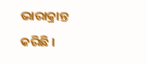ଭାରାକ୍ରାନ୍ତ କରିଛି ।